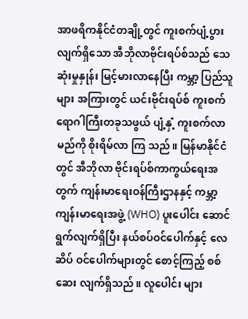အာဖရိကနိုင်ငံတချို့တွင် ကူးစက်ပျံ့ပွားလျက်ရှိသော အီဘိုလာဗိုင်းရပ်စ်သည် သေဆုံးမှုနှုန်း မြင့်မားလာနေပြီး ကမ္ဘာ့ ပြည်သူ များ အကြားတွင် ယင်းဗိုင်းရပ်စ် ကူးစက်ရောဂါကြီးတခုသဖွယ် ပျံ့နှံ့ ကူးစက်လာမည်ကို စိုးရိမ်လာ ကြ သည်။ မြန်မာနိုင်ငံတွင် အီဘိုလာ ဗိုင်းရပ်စ်ကာကွယ်ရေးအတွက် ကျန်းမာရေးဝန်ကြီးဌာနနှင့် ကမ္ဘာ့ကျန်းမာရေးအဖွဲ့ (WHO) ပူးပေါင်း ဆောင်ရွက်လျက်ရှိပြီး နယ်စပ်ဝင်ပေါက်နှင့် လေဆိပ် ဝင်ပေါက်များတွင် စောင့်ကြည့် စစ်ဆေး လျက်ရှိသည်။ လူပေါင်း များ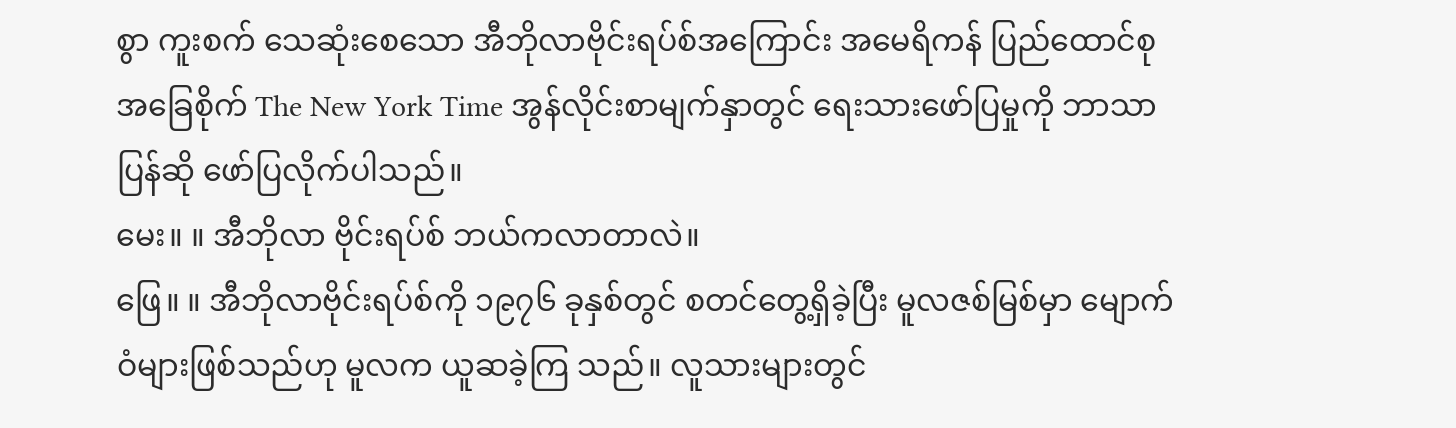စွာ ကူးစက် သေဆုံးစေသော အီဘိုလာဗိုင်းရပ်စ်အကြောင်း အမေရိကန် ပြည်ထောင်စု အခြေစိုက် The New York Time အွန်လိုင်းစာမျက်နှာတွင် ရေးသားဖော်ပြမှုကို ဘာသာပြန်ဆို ဖော်ပြလိုက်ပါသည်။
မေး။ ။ အီဘိုလာ ဗိုင်းရပ်စ် ဘယ်ကလာတာလဲ။
ဖြေ။ ။ အီဘိုလာဗိုင်းရပ်စ်ကို ၁၉၇၆ ခုနှစ်တွင် စတင်တွေ့ရှိခဲ့ပြီး မူလဇစ်မြစ်မှာ မျောက်ဝံများဖြစ်သည်ဟု မူလက ယူဆခဲ့ကြ သည်။ လူသားများတွင်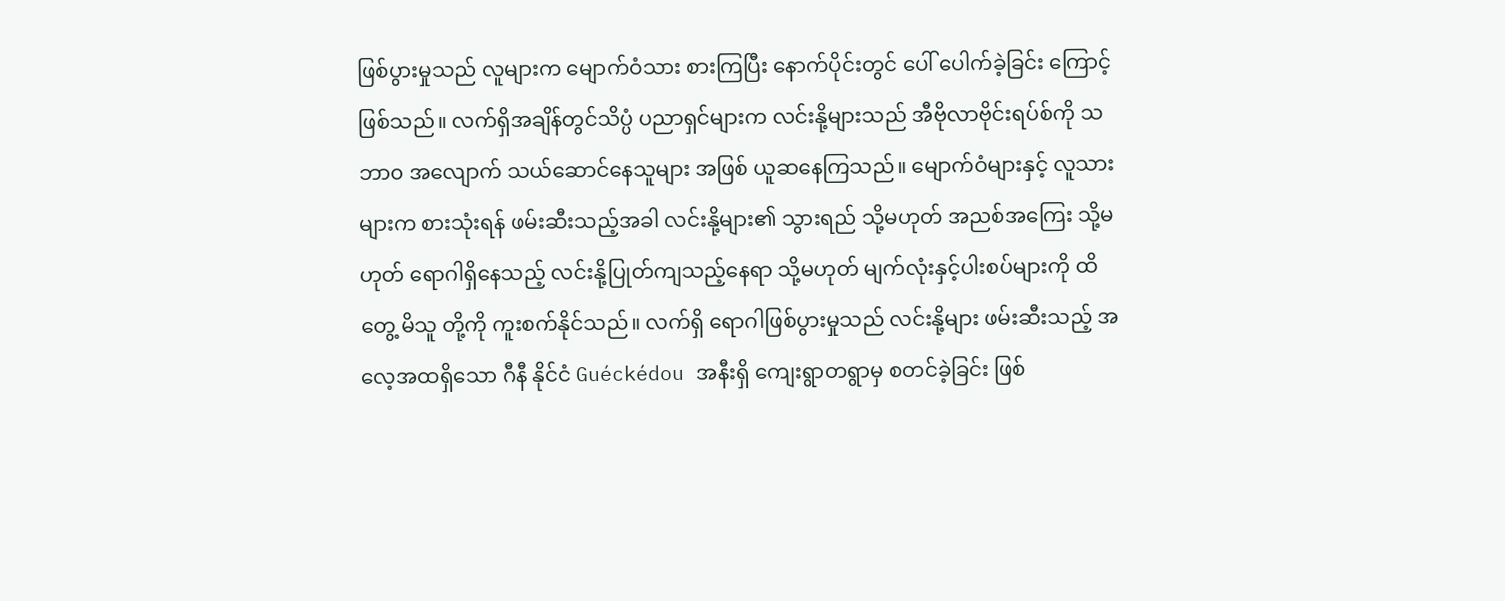ဖြစ်ပွားမှုသည် လူများက မျောက်ဝံသား စားကြပြီး နောက်ပိုင်းတွင် ပေါ် ပေါက်ခဲ့ခြင်း ကြောင့် ဖြစ်သည်။ လက်ရှိအချိန်တွင်သိပ္ပံ ပညာရှင်များက လင်းနို့များသည် အီဗိုလာဗိုင်းရပ်စ်ကို သဘာ၀ အလျောက် သယ်ဆောင်နေသူများ အဖြစ် ယူဆနေကြသည်။ မျောက်ဝံများနှင့် လူသားများက စားသုံးရန် ဖမ်းဆီးသည့်အခါ လင်းနို့များ၏ သွားရည် သို့မဟုတ် အညစ်အကြေး သို့မဟုတ် ရောဂါရှိနေသည့် လင်းနို့ပြုတ်ကျသည့်နေရာ သို့မဟုတ် မျက်လုံးနှင့်ပါးစပ်များကို ထိတွေ့ မိသူ တို့ကို ကူးစက်နိုင်သည်။ လက်ရှိ ရောဂါဖြစ်ပွားမှုသည် လင်းနို့များ ဖမ်းဆီးသည့် အလေ့အထရှိသော ဂီနီ နိုင်ငံ Guéckédou အနီးရှိ ကျေးရွာတရွာမှ စတင်ခဲ့ခြင်း ဖြစ်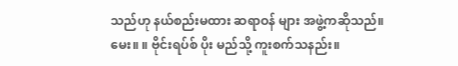သည်ဟု နယ်စည်းမထား ဆရာဝန် များ အဖွဲ့ကဆိုသည်။
မေး။ ။ ဗိုင်းရပ်စ် ပိုး မည်သို့ ကူးစက်သနည်း။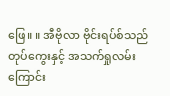ဖြေ။ ။ အီဗိုလာ ဗိုင်းရပ်စ်သည် တုပ်ကွေးနှင့် အသက်ရှုလမ်း ကြောင်း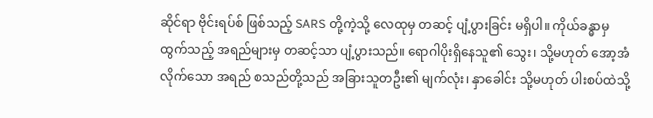ဆိုင်ရာ ဗိုင်းရပ်စ် ဖြစ်သည့် SARS တို့ကဲ့သို့ လေထုမှ တဆင့် ပျံ့ပွားခြင်း မရှိပါ။ ကိုယ်ခန္ဓာမှ ထွက်သည့် အရည်များမှ တဆင့်သာ ပျံ့ပွားသည်။ ရောဂါပိုးရှိနေသူ၏ သွေး၊ သို့မဟုတ် အော့အံလိုက်သော အရည် စသည်တို့သည် အခြားသူတဦး၏ မျက်လုံး၊ နှာခေါင်း သို့မဟုတ် ပါးစပ်ထဲသို့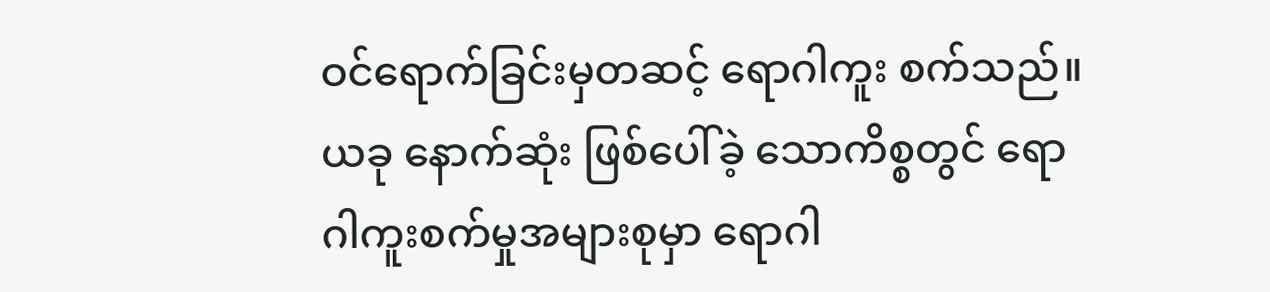ဝင်ရောက်ခြင်းမှတဆင့် ရောဂါကူး စက်သည်။ ယခု နောက်ဆုံး ဖြစ်ပေါ်ခဲ့ သောကိစ္စတွင် ရောဂါကူးစက်မှုအများစုမှာ ရောဂါ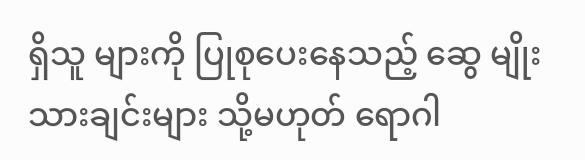ရှိသူ များကို ပြုစုပေးနေသည့် ဆွေ မျိုးသားချင်းများ သို့မဟုတ် ရောဂါ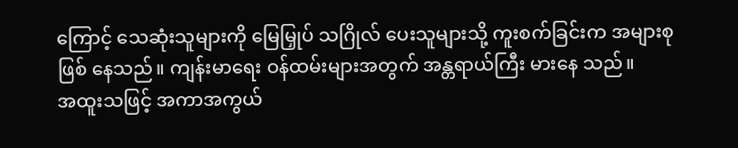ကြောင့် သေဆုံးသူများကို မြေမြှုပ် သဂြိုလ် ပေးသူများသို့ ကူးစက်ခြင်းက အများစု ဖြစ် နေသည်။ ကျန်းမာရေး ဝန်ထမ်းများအတွက် အန္တရာယ်ကြီး မားနေ သည်။
အထူးသဖြင့် အကာအကွယ်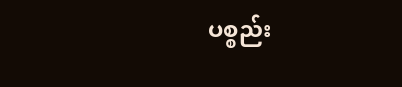ပစ္စည်း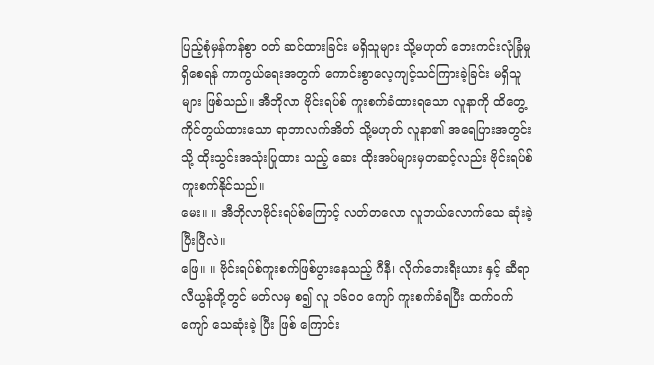ပြည့်စုံမှန်ကန်စွာ ဝတ် ဆင်ထားခြင်း မရှိသူများ သို့မဟုတ် ဘေးကင်းလုံခြုံမှု ရှိစေရန် ကာကွယ်ရေးအတွက် ကောင်းစွာလေ့ကျင့်သင်ကြားခဲ့ခြင်း မရှိသူများ ဖြစ်သည်။ အီဘိုလာ ဗိုင်းရပ်စ် ကူးစက်ခံထားရသော လူနာကို ထိတွေ့ကိုင်တွယ်ထားသော ရာဘာလက်အိတ် သို့မဟုတ် လူနာ၏ အရေပြားအတွင်းသို့ ထိုးသွင်းအသုံးပြုထား သည့် ဆေး ထိုးအပ်များမှတဆင့်လည်း ဗိုင်းရပ်စ်ကူးစက်နိုင်သည်။
မေး။ ။ အီဘိုလာဗိုင်းရပ်စ်ကြောင့် လတ်တလော လူဘယ်လောက်သေ ဆုံးခဲ့ပြီးပြီလဲ။
ဖြေ။ ။ ဗိုင်းရပ်စ်ကူးစက်ဖြစ်ပွားနေသည့် ဂီနီ၊ လိုက်ဘေးရီးယား နှင့် ဆီရာလီယွန်တို့တွင် မတ်လမှ စ၍ လူ ၁၆၀၀ ကျော် ကူးစက်ခံရပြီး ထက်ဝက်ကျော် သေဆုံးခဲ့ ပြီး ဖြစ် ကြောင်း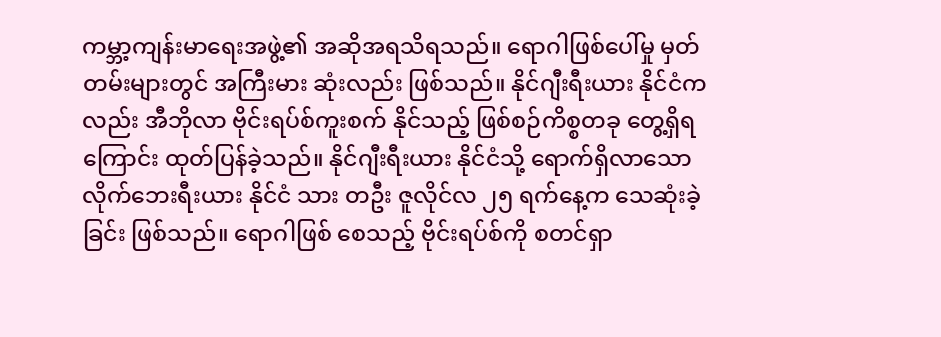ကမ္ဘာ့ကျန်းမာရေးအဖွဲ့၏ အဆိုအရသိရသည်။ ရောဂါဖြစ်ပေါ်မှု မှတ်တမ်းများတွင် အကြီးမား ဆုံးလည်း ဖြစ်သည်။ နိုင်ဂျီးရီးယား နိုင်ငံကလည်း အီဘိုလာ ဗိုင်းရပ်စ်ကူးစက် နိုင်သည့် ဖြစ်စဉ်ကိစ္စတခု တွေ့ရှိရကြောင်း ထုတ်ပြန်ခဲ့သည်။ နိုင်ဂျီးရီးယား နိုင်ငံသို့ ရောက်ရှိလာသော လိုက်ဘေးရီးယား နိုင်ငံ သား တဦး ဇူလိုင်လ ၂၅ ရက်နေ့က သေဆုံးခဲ့ခြင်း ဖြစ်သည်။ ရောဂါဖြစ် စေသည့် ဗိုင်းရပ်စ်ကို စတင်ရှာ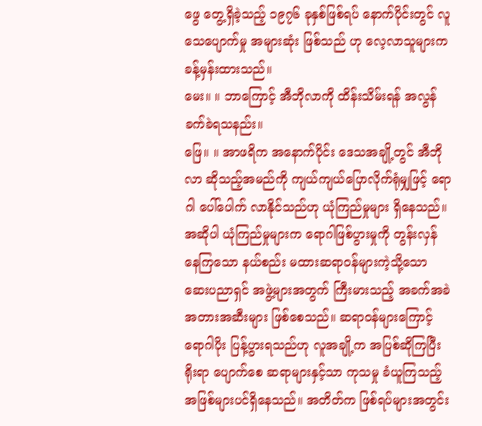ဖွေ တွေ့ရှိခဲ့သည့် ၁၉၇၆ ခုနှစ်ဖြစ်ရပ် နောက်ပိုင်းတွင် လူသေပျောက်မှု အများဆုံး ဖြစ်သည် ဟု လေ့လာသူများက ခန့်မှန်းထားသည်။
မေး။ ။ ဘာကြောင့် အီဘိုလာကို ထိန်းသိမ်းရန် အလွန်ခက်ခဲရသနည်း။
ဖြေ။ ။ အာဖရိက အနောက်ပိုင်း ဒေသအချို့တွင် အီဘိုလာ ဆိုသည့်အမည်ကို ကျယ်ကျယ်ပြောလိုက်ရုံမျှဖြင့် ရောဂါ ပေါ်ပေါက် လာနိုင်သည်ဟု ယုံကြည်မှုများ ရှိနေသည်။ အဆိုပါ ယုံကြည်မှုများက ရောဂါဖြစ်ပွားမှုကို တွန်းလှန်နေကြသော နယ်စည်း မထားဆရာဝန်များကဲ့သို့သော ဆေးပညာရှင် အဖွဲ့များအတွက် ကြီးမားသည့် အခက်အခဲအတားအဆီးများ ဖြစ်စေသည်။ ဆရာဝန်များကြောင့် ရောဂါပိုး ပြန့်ပွားရသည်ဟု လူအချို့က အပြစ်ဆိုကြပြီး ရိုးရာ ပျောက်စေ ဆရာများနှင့်သာ ကုသမှု ခံယူကြသည့် အဖြစ်များပင်ရှိနေသည်။ အတိတ်က ဖြစ်ရပ်များအတွင်း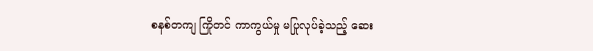စနစ်တကျ ကြိုတင် ကာကွယ်မှု မပြုလုပ်ခဲ့သည့် ဆေး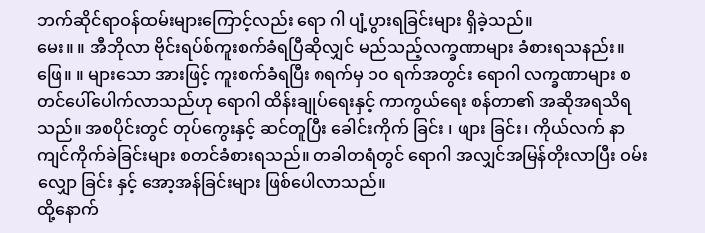ဘက်ဆိုင်ရာဝန်ထမ်းများကြောင့်လည်း ရော ဂါ ပျံ့ပွားရခြင်းများ ရှိခဲ့သည်။
မေး။ ။ အီဘိုလာ ဗိုင်းရပ်စ်ကူးစက်ခံရပြီဆိုလျှင် မည်သည့်လက္ခဏာများ ခံစားရသနည်း။
ဖြေ။ ။ များသော အားဖြင့် ကူးစက်ခံရပြီး ၈ရက်မှ ၁၀ ရက်အတွင်း ရောဂါ လက္ခဏာများ စတင်ပေါ်ပေါက်လာသည်ဟု ရောဂါ ထိန်းချုပ်ရေးနှင့် ကာကွယ်ရေး စန်တာ၏ အဆိုအရသိရသည်။ အစပိုင်းတွင် တုပ်ကွေးနှင့် ဆင်တူပြီး ခေါင်းကိုက် ခြင်း ၊ ဖျား ခြင်း၊ ကိုယ်လက် နာကျင်ကိုက်ခဲခြင်းများ စတင်ခံစားရသည်။ တခါတရံတွင် ရောဂါ အလျှင်အမြန်တိုးလာပြီး ဝမ်းလျှော ခြင်း နှင့် အော့အန်ခြင်းများ ဖြစ်ပေါလာသည်။
ထို့နောက်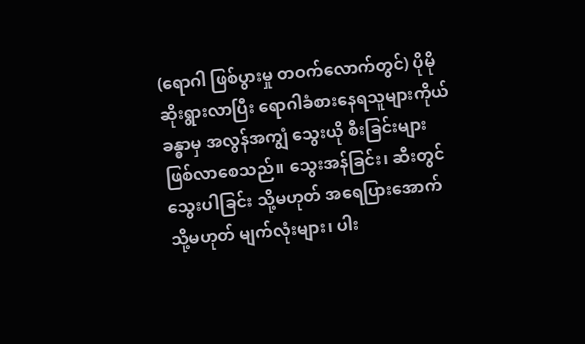(ရောဂါ ဖြစ်ပွားမှု တဝက်လောက်တွင်) ပိုမိုဆိုးရွားလာပြီး ရောဂါခံစားနေရသူများကိုယ်ခန္ဓာမှ အလွန်အကျွံ သွေးယို စီးခြင်းများ ဖြစ်လာစေသည်။ သွေးအန်ခြင်း၊ ဆီးတွင် သွေးပါခြင်း သို့မဟုတ် အရေပြားအောက် သို့မဟုတ် မျက်လုံးများ၊ ပါး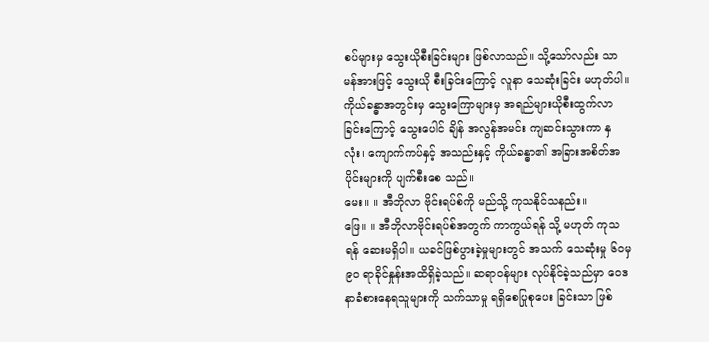စပ်များမှ သွေးယိုစီးခြင်းများ ဖြစ်လာသည်။ သို့သော်လည်း သာမန်အားဖြင့် သွေးယို စီးခြင်းကြောင့် လူနာ သေဆုံးခြင်း မဟုတ်ပါ။ ကိုယ်ခန္ဓာအတွင်းမှ သွေးကြောများမှ အရည်များယိုစီးထွက်လာခြင်းကြောင့် သွေးပေါင် ချိန် အလွန်အမင်း ကျဆင်းသွားကာ နှလုံး၊ ကျောက်ကပ်နှင့် အသည်းနှင့် ကိုယ်ခန္ဓာ၏ အခြားအစိတ်အပိုင်းများကို ပျက်စီးစေ သည်။
မေး။ ။ အီဘိုလာ ဗိုင်းရပ်စ်ကို မည်သို့ ကုသနိုင်သနည်း။
ဖြေ။ ။ အီဘိုလာဗိုင်းရပ်စ်အတွက် ကာကွယ်ရန် သို့ မဟုတ် ကုသရန် ဆေးမရှိပါ။ ယခင်ဖြစ်ပွားခဲ့မှုများတွင် အသက် သေဆုံးမှု ၆၀မှ ၉၀ ရာခိုင်နှုန်းအထိရှိခဲ့သည်။ ဆရာဝန်များ လုပ်နိုင်ခဲ့သည်မှာ ဝေဒနာခံစားနေရသူများကို သက်သာမှု ရရှိစေပြုစုပေး ခြင်းသာ ဖြစ်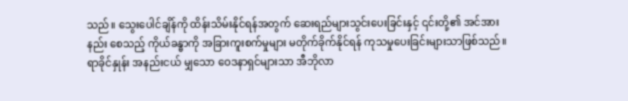သည်။ သွေးပေါင်ချိန်ကို ထိန်းသိမ်းနိုင်ရန်အတွက် ဆေးရည်များသွင်းပေးခြင်းနှင့် ၎င်းတို့၏ အင်အား နည်း စေသည့် ကိုယ်ခန္ဓာကို အခြားကူးစက်မှုများ မတိုက်ခိုက်နိုင်ရန် ကုသမှုပေးခြင်းများသာဖြစ်သည်။ ရာခိုင်နှုန်း အနည်းငယ် မျှသော ဝေဒနာရှင်များသာ အီဘိုလာ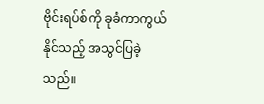ဗိုင်းရပ်စ်ကို ခုခံကာကွယ်နိုင်သည့် အသွင်ပြခဲ့သည်။